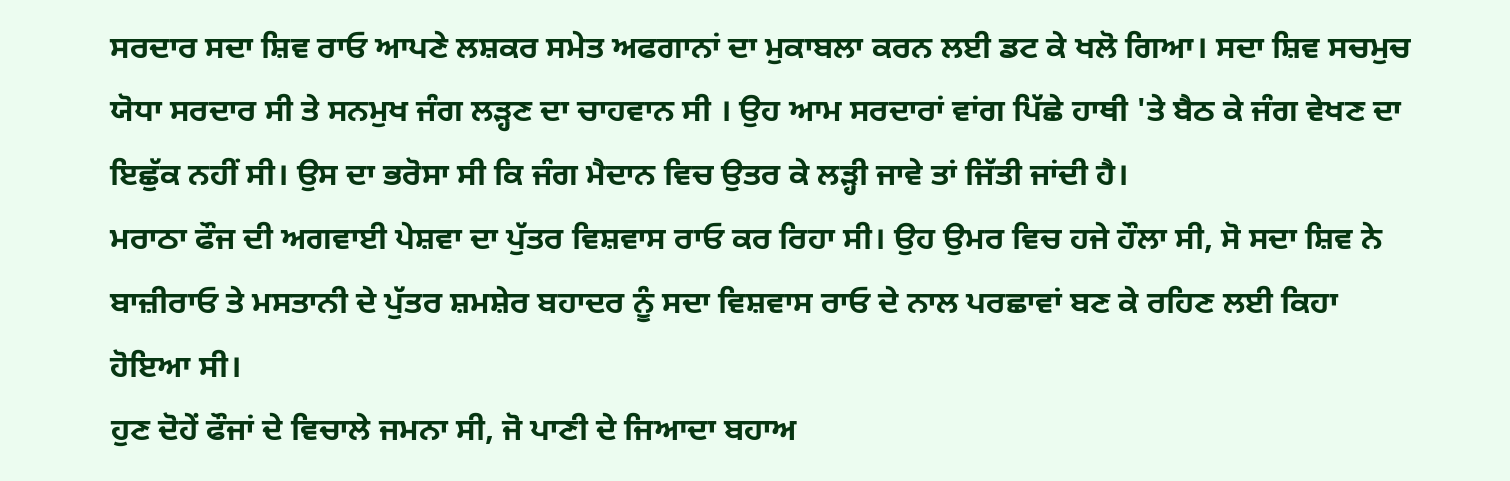ਸਰਦਾਰ ਸਦਾ ਸ਼ਿਵ ਰਾਓ ਆਪਣੇ ਲਸ਼ਕਰ ਸਮੇਤ ਅਫਗਾਨਾਂ ਦਾ ਮੁਕਾਬਲਾ ਕਰਨ ਲਈ ਡਟ ਕੇ ਖਲੋ ਗਿਆ। ਸਦਾ ਸ਼ਿਵ ਸਚਮੁਚ ਯੋਧਾ ਸਰਦਾਰ ਸੀ ਤੇ ਸਨਮੁਖ ਜੰਗ ਲੜ੍ਹਣ ਦਾ ਚਾਹਵਾਨ ਸੀ । ਉਹ ਆਮ ਸਰਦਾਰਾਂ ਵਾਂਗ ਪਿੱਛੇ ਹਾਥੀ 'ਤੇ ਬੈਠ ਕੇ ਜੰਗ ਵੇਖਣ ਦਾ ਇਛੁੱਕ ਨਹੀਂ ਸੀ। ਉਸ ਦਾ ਭਰੋਸਾ ਸੀ ਕਿ ਜੰਗ ਮੈਦਾਨ ਵਿਚ ਉਤਰ ਕੇ ਲੜ੍ਹੀ ਜਾਵੇ ਤਾਂ ਜਿੱਤੀ ਜਾਂਦੀ ਹੈ।
ਮਰਾਠਾ ਫੌਜ ਦੀ ਅਗਵਾਈ ਪੇਸ਼ਵਾ ਦਾ ਪੁੱਤਰ ਵਿਸ਼ਵਾਸ ਰਾਓ ਕਰ ਰਿਹਾ ਸੀ। ਉਹ ਉਮਰ ਵਿਚ ਹਜੇ ਹੌਲਾ ਸੀ, ਸੋ ਸਦਾ ਸ਼ਿਵ ਨੇ ਬਾਜ਼ੀਰਾਓ ਤੇ ਮਸਤਾਨੀ ਦੇ ਪੁੱਤਰ ਸ਼ਮਸ਼ੇਰ ਬਹਾਦਰ ਨੂੰ ਸਦਾ ਵਿਸ਼ਵਾਸ ਰਾਓ ਦੇ ਨਾਲ ਪਰਛਾਵਾਂ ਬਣ ਕੇ ਰਹਿਣ ਲਈ ਕਿਹਾ ਹੋਇਆ ਸੀ।
ਹੁਣ ਦੋਹੇਂ ਫੌਜਾਂ ਦੇ ਵਿਚਾਲੇ ਜਮਨਾ ਸੀ, ਜੋ ਪਾਣੀ ਦੇ ਜਿਆਦਾ ਬਹਾਅ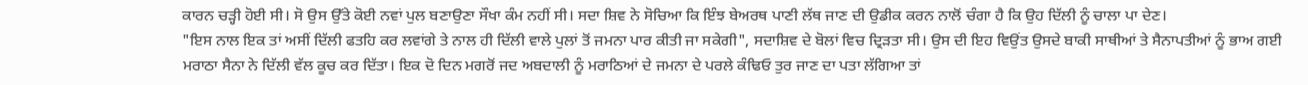ਕਾਰਨ ਚੜ੍ਹੀ ਹੋਈ ਸੀ। ਸੋ ਉਸ ਉੱਤੇ ਕੋਈ ਨਵਾਂ ਪੁਲ ਬਣਾਉਣਾ ਸੌਖਾ ਕੰਮ ਨਹੀਂ ਸੀ। ਸਦਾ ਸ਼ਿਵ ਨੇ ਸੋਚਿਆ ਕਿ ਇੰਝ ਬੇਅਰਥ ਪਾਣੀ ਲੱਥ ਜਾਣ ਦੀ ਉਡੀਕ ਕਰਨ ਨਾਲੋਂ ਚੰਗਾ ਹੈ ਕਿ ਉਹ ਦਿੱਲੀ ਨੂੰ ਚਾਲਾ ਪਾ ਦੇਣ।
"ਇਸ ਨਾਲ ਇਕ ਤਾਂ ਅਸੀਂ ਦਿੱਲੀ ਫਤਹਿ ਕਰ ਲਵਾਂਗੇ ਤੇ ਨਾਲ ਹੀ ਦਿੱਲੀ ਵਾਲੇ ਪੁਲਾਂ ਤੋਂ ਜਮਨਾ ਪਾਰ ਕੀਤੀ ਜਾ ਸਕੇਗੀ", ਸਦਾਸ਼ਿਵ ਦੇ ਬੋਲਾਂ ਵਿਚ ਦ੍ਰਿੜਤਾ ਸੀ। ਉਸ ਦੀ ਇਹ ਵਿਉਂਤ ਉਸਦੇ ਬਾਕੀ ਸਾਥੀਆਂ ਤੇ ਸੈਨਾਪਤੀਆਂ ਨੂੰ ਭਾਅ ਗਈ ਮਰਾਠਾ ਸੈਨਾ ਨੇ ਦਿੱਲੀ ਵੱਲ ਕੂਚ ਕਰ ਦਿੱਤਾ। ਇਕ ਦੋ ਦਿਨ ਮਗਰੋਂ ਜਦ ਅਬਦਾਲੀ ਨੂੰ ਮਰਾਠਿਆਂ ਦੇ ਜਮਨਾ ਦੇ ਪਰਲੇ ਕੰਢਿਓ ਤੁਰ ਜਾਣ ਦਾ ਪਤਾ ਲੱਗਿਆ ਤਾਂ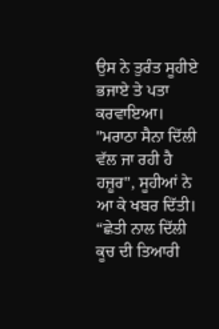ਉਸ ਨੇ ਤੁਰੰਤ ਸੂਹੀਏ ਭਜਾਏ ਤੇ ਪਤਾ ਕਰਵਾਇਆ।
"ਮਰਾਠਾ ਸੈਨਾ ਦਿੱਲੀ ਵੱਲ ਜਾ ਰਹੀ ਹੈ ਹਜ਼ੂਰ", ਸੂਹੀਆਂ ਨੇ ਆ ਕੇ ਖਬਰ ਦਿੱਤੀ।
“ਛੇਤੀ ਨਾਲ ਦਿੱਲੀ ਕੂਚ ਦੀ ਤਿਆਰੀ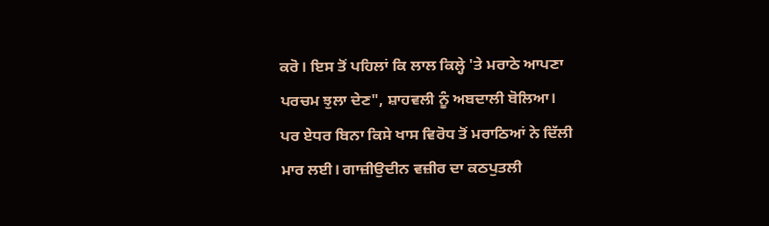ਕਰੋ। ਇਸ ਤੋਂ ਪਹਿਲਾਂ ਕਿ ਲਾਲ ਕਿਲ੍ਹੇ 'ਤੇ ਮਰਾਠੇ ਆਪਣਾ ਪਰਚਮ ਝੁਲਾ ਦੇਣ", ਸ਼ਾਹਵਲੀ ਨੂੰ ਅਬਦਾਲੀ ਬੋਲਿਆ।
ਪਰ ਏਧਰ ਬਿਨਾ ਕਿਸੇ ਖਾਸ ਵਿਰੋਧ ਤੋਂ ਮਰਾਠਿਆਂ ਨੇ ਦਿੱਲੀ ਮਾਰ ਲਈ। ਗਾਜ਼ੀਉਦੀਨ ਵਜ਼ੀਰ ਦਾ ਕਠਪੁਤਲੀ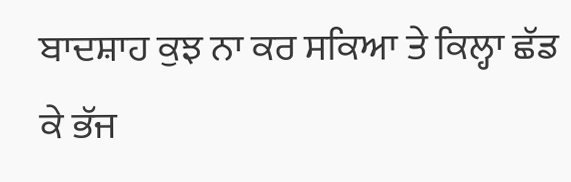ਬਾਦਸ਼ਾਹ ਕੁਝ ਨਾ ਕਰ ਸਕਿਆ ਤੇ ਕਿਲ੍ਹਾ ਛੱਡ ਕੇ ਭੱਜ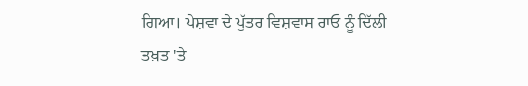ਗਿਆ। ਪੇਸ਼ਵਾ ਦੇ ਪੁੱਤਰ ਵਿਸ਼ਵਾਸ ਰਾਓ ਨੂੰ ਦਿੱਲੀ ਤਖ਼ਤ 'ਤੇ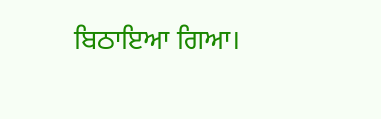ਬਿਠਾਇਆ ਗਿਆ।